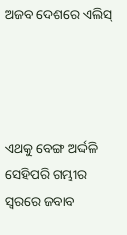ଅଜବ ଦେଶରେ ଏଲିସ୍




ଏଥକୁ ବେଙ୍ଗ ଅର୍ଦ୍ଦଳି ସେହିପରି ଗମ୍ଭୀର ସ୍ବରରେ ଜବାବ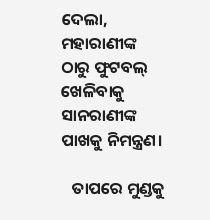ଦେଲା, ମହାରାଣୀଙ୍କ ଠାରୁ ଫୁଟବଲ୍‌ ଖେଳିବାକୁ  ସାନରାଣୀଙ୍କ ପାଖକୁ ନିମନ୍ତ୍ରଣ।

   ତାପରେ ମୁଣ୍ଡକୁ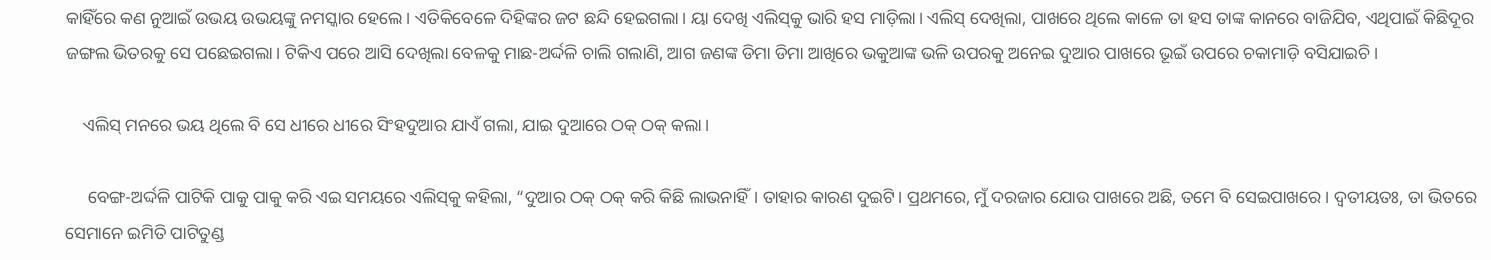କାହିଁରେ କଣ ନୁଆଇଁ ଉଭୟ ଉଭୟଙ୍କୁ ନମସ୍କାର ହେଲେ। ଏତିକିବେଳେ ଦିହିଙ୍କର ଜଟ ଛନ୍ଦି ହେଇଗଲା। ୟା ଦେଖି ଏଲିସ୍‌କୁ ଭାରି ହସ ମାଡ଼ିଲା। ଏଲିସ୍‌ ଦେଖିଲା, ପାଖରେ ଥିଲେ କାଳେ ତା ହସ ତାଙ୍କ କାନରେ ବାଜିଯିବ, ଏଥିପାଇଁ କିଛିଦୂର ଜଙ୍ଗଲ ଭିତରକୁ ସେ ପଛେଇଗଲା। ଟିକିଏ ପରେ ଆସି ଦେଖିଲା ବେଳକୁ ମାଛ-ଅର୍ଦ୍ଦଳି ଚାଲି ଗଲାଣି, ଆଗ ଜଣଙ୍କ ଡିମା ଡିମା ଆଖିରେ ଭକୁଆଙ୍କ ଭଳି ଉପରକୁ ଅନେଇ ଦୁଆର ପାଖରେ ଭୂଇଁ ଉପରେ ଚକାମାଡ଼ି ବସିଯାଇଚି।

    ଏଲିସ୍‌ ମନରେ ଭୟ ଥିଲେ ବି ସେ ଧୀରେ ଧୀରେ ସିଂହଦୁଆର ଯାଏଁ ଗଲା, ଯାଇ ଦୁଆରେ ଠକ୍‌ ଠକ୍‌ କଲା।

     ବେଙ୍ଗ-ଅର୍ଦ୍ଦଳି ପାଟିକି ପାକୁ ପାକୁ କରି ଏଇ ସମୟରେ ଏଲିସ୍‌କୁ କହିଲା, “ଦୁଆର ଠକ୍‌ ଠକ୍‌ କରି କିଛି ଲାଭନାହିଁ। ତାହାର କାରଣ ଦୁଇଟି। ପ୍ରଥମରେ, ମୁଁ ଦରଜାର ଯୋଉ ପାଖରେ ଅଛି, ତମେ ବି ସେଇପାଖରେ। ଦ୍ବତୀୟତଃ, ତା ଭିତରେ ସେମାନେ ଇମିତି ପାଟିତୁଣ୍ଡ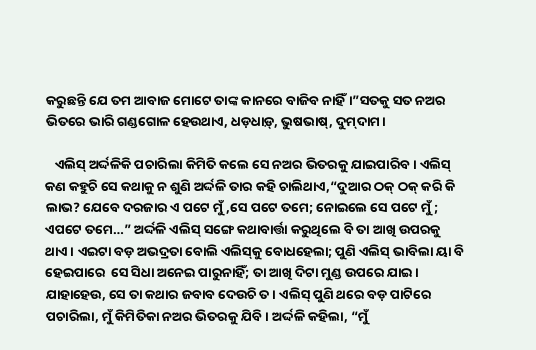କରୁଛନ୍ତି ଯେ ତମ ଆବାଜ ମୋଟେ ତାଙ୍କ କାନରେ ବାଜିବ ନାହିଁ।”ସତକୁ ସତ ନଅର ଭିତରେ ଭାରି ଗଣ୍ଡଗୋଳ ହେଉଥାଏ, ଧଡ଼ଧାଡ଼୍‌, ଭୁଷଭାଷ୍‌, ଦୁମ୍‌ଦାମ।

   ଏଲିସ୍‌ ଅର୍ଦ୍ଦଳିକି ପଚାରିଲା କିମିତି କଲେ ସେ ନଅର ଭିତରକୁ ଯାଇପାରିବ। ଏଲିସ୍‌ କଣ କହୁଚି ସେ କଥାକୁ ନ ଶୁଣି ଅର୍ଦ୍ଦଳି ତାର କହି ଚାଲିଥାଏ,“ଦୁଆର ଠକ୍‌ ଠକ୍‌ କରି କି ଲାଭ? ଯେବେ ଦରଜାର ଏ ପଟେ ମୁଁ,ସେ ପଟେ ତମେ; ନୋଇଲେ ସେ ପଟେ ମୁଁ; ଏପଟେ ତମେ…” ଅର୍ଦ୍ଦଳି ଏଲିସ୍‌ ସଙ୍ଗେ କଥାବାର୍ତ୍ତା କରୁଥିଲେ ବି ତା ଆଖି ଉପରକୁ ଥାଏ। ଏଇଟା ବଡ଼ ଅଭଦ୍ରତା ବୋଲି ଏଲିସ୍‌କୁ ବୋଧହେଲା; ପୁଣି ଏଲିସ୍‌ ଭାବିଲା ୟା ବି ହେଇପାରେ  ସେ ସିଧା ଅନେଇ ପାରୁନାହିଁ; ତା ଆଖି ଦିଟା ମୁଣ୍ଡ ଉପରେ ଯାଇ। ଯାହାହେଉ, ସେ ତା କଥାର ଜବାବ ଦେଉଚି ତ । ଏଲିସ୍‌ ପୁଣି ଥରେ ବଡ଼ ପାଟିରେ ପଚାରିଲା, ମୁଁ କିମିତିକା ନଅର ଭିତରକୁ ଯିବି। ଅର୍ଦ୍ଦଳି କହିଲା, “ମୁଁ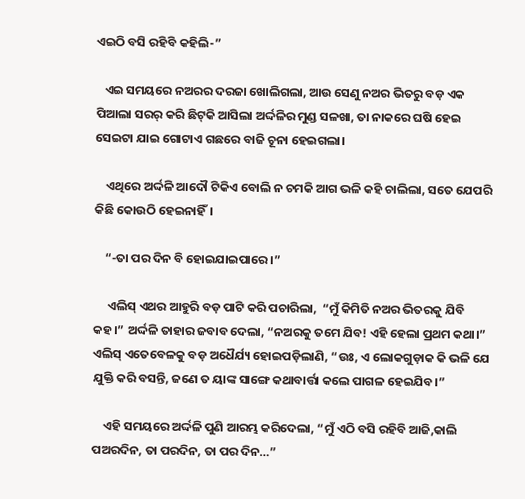ଏଇଠି ବସି ରହିବି କହିଲି-”

   ଏଇ ସମୟରେ ନଅରର ଦରଜା ଖୋଲିଗଲା, ଆଉ ସେଣୁ ନଅର ଭିତରୁ ବଡ଼ ଏକ ପିଆଲା ସରର୍‌ କରି ଛିଟ୍‌କି ଆସିଲା ଅର୍ଦ୍ଦଳିର ମୁଣ୍ଡ ସଳଖା, ତା ନାକରେ ଘଷି ହେଇ ସେଇଟା ଯାଇ ଗୋଟାଏ ଗଛରେ ବାଜି ଚୂନା ହେଇଗଲା।

    ଏଥିରେ ଅର୍ଦ୍ଦଳି ଆଦୌ ଟିକିଏ ବୋଲି ନ ଚମକି ଆଗ ଭଳି କହି ଚାଲିଲା, ସତେ ଯେପରି କିଛି କୋଉଠି ହେଇନାହିଁ।

    “-ତା ପର ଦିନ ବି ହୋଇଯାଇପାରେ ।”

     ଏଲିସ୍‌ ଏଥର ଆହୁରି ବଡ଼ ପାଟି କରି ପଚାରିଲା,  “ମୁଁ କିମିତି ନଅର ଭିତରକୁ ଯିବି କହ।” ଅର୍ଦ୍ଦଳି ତାହାର ଜବାବ ଦେଲା, “ନଅରକୁ ତମେ ଯିବ! ଏହି ହେଲା ପ୍ରଥମ କଥା।” ଏଲିସ୍‌ ଏତେବେଳକୁ ବଡ଼ ଅଧୈର୍ଯ୍ୟ ହୋଇପଡ଼ିଲାଣି, “ଉଃ, ଏ ଲୋକଗୁଡ଼ାକ କି ଭଳି ଯେ ଯୁକ୍ତି କରି ବସନ୍ତି, ଜଣେ ତ ୟାଙ୍କ ସାଙ୍ଗେ କଥାବାର୍ତ୍ତା କଲେ ପାଗଳ ହେଇଯିବ।”

    ଏହି ସମୟରେ ଅର୍ଦ୍ଦଳି ପୁଣି ଆରମ୍ଭ କରିଦେଲା, “ମୁଁ ଏଠି ବସି ରହିବି ଆଜି,କାଲି ପଅରଦିନ, ତା ପରଦିନ, ତା ପର ଦିନ…”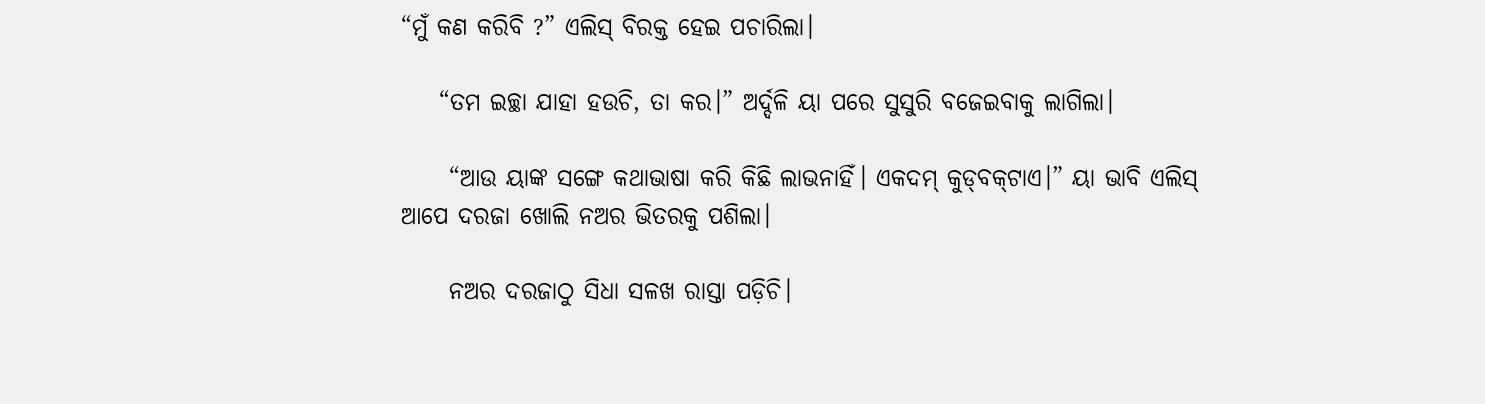“ମୁଁ କଣ କରିବି ?” ଏଲିସ୍‌ ବିରକ୍ତ ହେଇ ପଚାରିଲା।

    “ତମ ଇଚ୍ଛା ଯାହା ହଉଚି, ତା କର।” ଅର୍ଦ୍ଦଳି ୟା ପରେ ସୁସୁରି ବଜେଇବାକୁ ଲାଗିଲା।

     “ଆଉ ୟାଙ୍କ ସଙ୍ଗେ କଥାଭାଷା କରି କିଛି ଲାଭନାହିଁ। ଏକଦମ୍‌ କୁଡ୍‌ବକ୍‌ଟାଏ।” ୟା ଭାବି ଏଲିସ୍‌ ଆପେ ଦରଜା ଖୋଲି ନଅର ଭିତରକୁ ପଶିଲା।

     ନଅର ଦରଜାଠୁ ସିଧା ସଳଖ ରାସ୍ତା ପଡ଼ିଚି।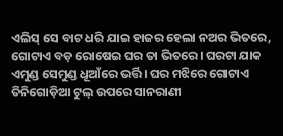ଏଲିସ୍‌ ସେ ବାଟ ଧରି ଯାଇ ହାଜର ହେଲା ନଅର ଭିତରେ, ଗୋଟାଏ ବଡ଼ ରୋଷେଇ ଘର ତା ଭିତରେ। ଘରଟା ଯାକ ଏମୁଣ୍ଡ ସେମୁଣ୍ଡ ଧୂଆଁରେ ଭର୍ତ୍ତି। ଘର ମଝିରେ ଗୋଟାଏ ତିନିଗୋଡ଼ିଆ ଟୁଲ୍‌ ଉପରେ ସାନରାଣୀ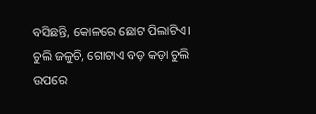ବସିଛନ୍ତି, କୋଳରେ ଛୋଟ ପିଲାଟିଏ। ଚୁଲି ଜଳୁଚି, ଗୋଟାଏ ବଡ଼ କଡ଼ା ଚୁଲି ଉପରେ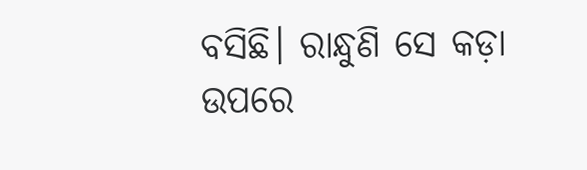ବସିଛି। ରାନ୍ଧୁଣି ସେ କଡ଼ା ଉପରେ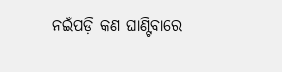ନଇଁପଡ଼ି କଣ ଘାଣ୍ଟିବାରେ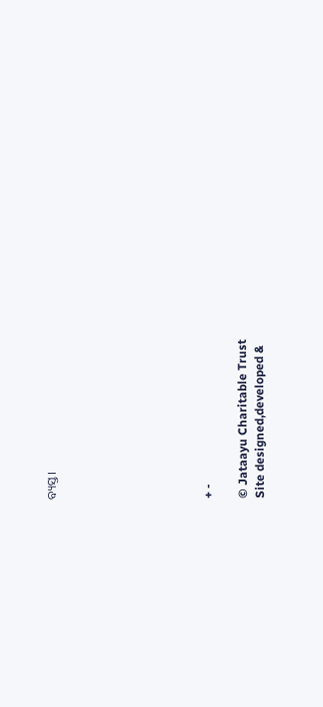ବ୍ୟସ୍ତ।








+ -

© Jataayu Charitable Trust
Site designed,developed &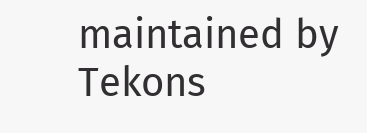maintained by Tekons